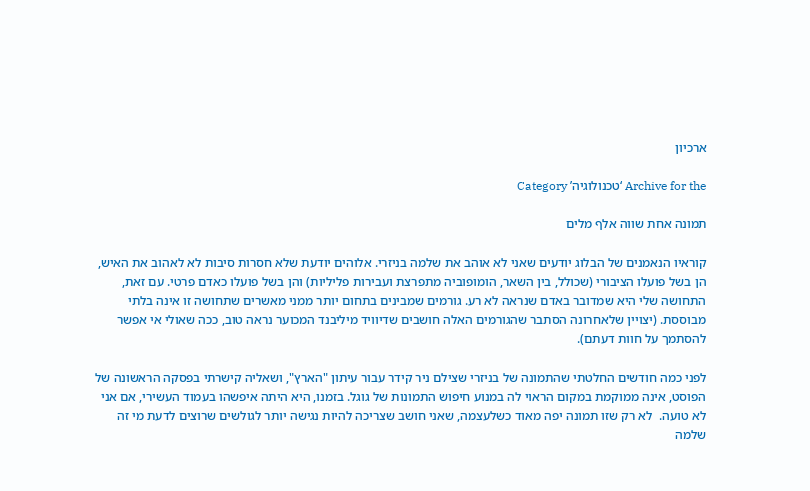ארכיון

Archive for the ‘טכנולוגיה’ Category

תמונה אחת שווה אלף מלים

קוראיו הנאמנים של הבלוג יודעים שאני לא אוהב את שלמה בניזרי. אלוהים יודעת שלא חסרות סיבות לא לאהוב את האיש, הן בשל פועלו הציבורי (שכולל, בין השאר, הומופוביה מתפרצת ועבירות פליליות) והן בשל פועלו כאדם פרטי. עם זאת, התחושה שלי היא שמדובר באדם שנראה לא רע. גורמים שמבינים בתחום יותר ממני מאשרים שתחושה זו אינה בלתי מבוססת. (יצויין שלאחרונה הסתבר שהגורמים האלה חושבים שדיוויד מיליבנד המכוער נראה טוב, ככה שאולי אי אפשר להסתמך על חוות דעתם).

לפני כמה חודשים החלטתי שהתמונה של בניזרי שצילם ניר קידר עבור עיתון "הארץ", ושאליה קישרתי בפסקה הראשונה של הפוסט, אינה ממוקמת במקום הראוי לה במנוע חיפוש התמונות של גוגל. בזמנו, היא היתה איפשהו בעמוד העשירי, אם אני לא טועה.  לא רק שזו תמונה יפה מאוד כשלעצמה, שאני חושב שצריכה להיות נגישה יותר לגולשים שרוצים לדעת מי זה שלמה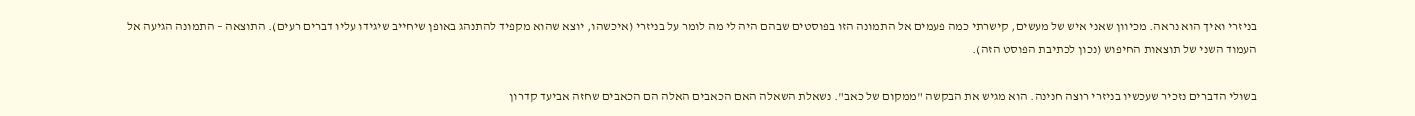בניזרי ואיך הוא נראה. מכיוון שאני איש של מעשים, קישרתי כמה פעמים אל התמונה הזו בפוסטים שבהם היה לי מה לומר על בניזרי (איכשהו, יוצא שהוא מקפיד להתנהג באופן שיחייב שיגידו עליו דברים רעים). התוצאה – התמונה הגיעה אל העמוד השני של תוצאות החיפוש (נכון לכתיבת הפוסט הזה).

בשולי הדברים נזכיר שעכשיו בניזרי רוצה חנינה. הוא מגיש את הבקשה "ממקום של כאב". נשאלת השאלה האם הכאבים האלה הם הכאבים שחזה אביעד קדרון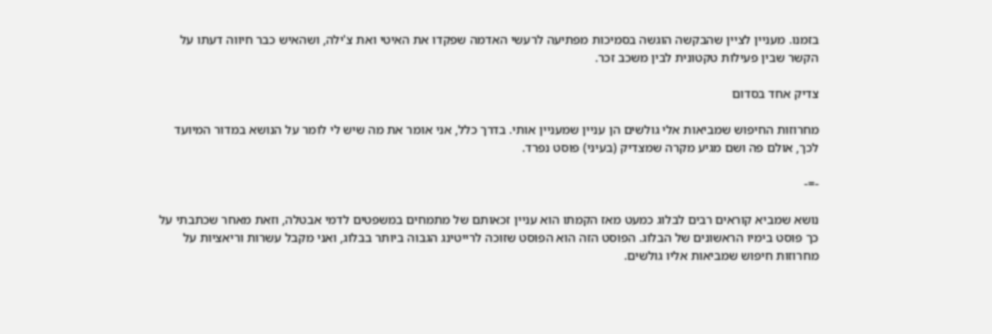בזמנו. מעניין לציין שהבקשה הוגשה בסמיכות מפתיעה לרעשי האדמה שפקדו את האיטי ואת צ'ילה, ושהאיש כבר חיווה דעתו על הקשר שבין פעילות טקטונית לבין משכב זכר.

צדיק אחד בסדום

מחרוזות החיפוש שמביאות אלי גולשים הן עניין שמעניין אותי. בדרך כלל, אני אומר את מה שיש לי לומר על הנושא במדור המיועד לכך, אולם פה ושם מגיע מקרה שמצדיק (בעיני) פוסט נפרד.

-=-

נושא שמביא קוראים רבים לבלוג כמעט מאז הקמתו הוא עניין זכאותם של מתמחים במשפטים לדמי אבטלה, וזאת מאחר שכתבתי על כך פוסט בימיו הראשונים של הבלוג. הפוסט הזה הוא הפוסט שזוכה לרייטינג הגבוה ביותר בבלוג, ואני מקבל עשרות וריאציות על מחרוזות חיפוש שמביאות אליו גולשים.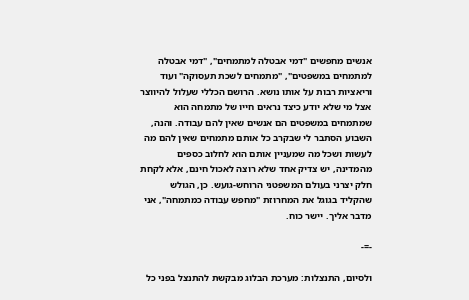אנשים מחפשים "דמי אבטלה למתמחים", "דמי אבטלה למתמחים במשפטים", "מתמחים לשכת תעסוקה" ועוד וריאציות רבות על אותו נושא. הרושם הכללי שעלול להיווצר אצל מי שלא יודע כיצד נראים חייו של מתמחה הוא שמתמחים במשפטים הם אנשים שאין להם עבודה. והנה, השבוע הסתבר לי שבקרב כל אותם מתמחים שאין להם מה לעשות ושכל מה שמעניין אותם הוא לחלוב כספים מהמדינה, יש צדיק אחד שלא רוצה לאכול חינם, אלא לקחת חלק יצרני בעולם המשפטני הרוחש-גועש. כן, הגולש שהקליד בגוגל את המחרוזת "מחפש עבודה כמתמחה", אני מדבר אליך. יישר כוח.

-=-

ולסיום, התנצלות: מערכת הבלוג מבקשת להתנצל בפני כל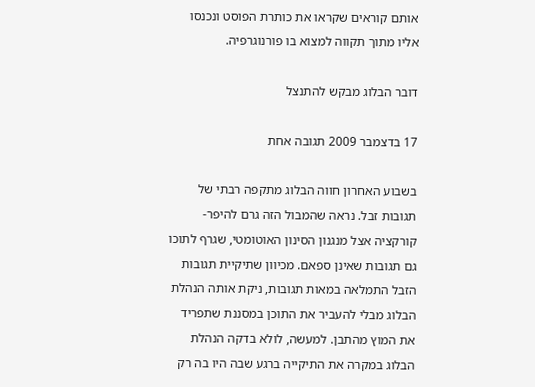אותם קוראים שקראו את כותרת הפוסט ונכנסו אליו מתוך תקווה למצוא בו פורנוגרפיה.

דובר הבלוג מבקש להתנצל

17 בדצמבר 2009 תגובה אחת

בשבוע האחרון חווה הבלוג מתקפה רבתי של תגובות זבל. נראה שהמבול הזה גרם להיפר-קורקציה אצל מנגנון הסינון האוטומטי, שגרף לתוכו גם תגובות שאינן ספאם. מכיוון שתיקיית תגובות הזבל התמלאה במאות תגובות, ניקת אותה הנהלת הבלוג מבלי להעביר את התוכן במסננת שתפריד את המוץ מהתבן. למעשה, לולא בדקה הנהלת הבלוג במקרה את התיקייה ברגע שבה היו בה רק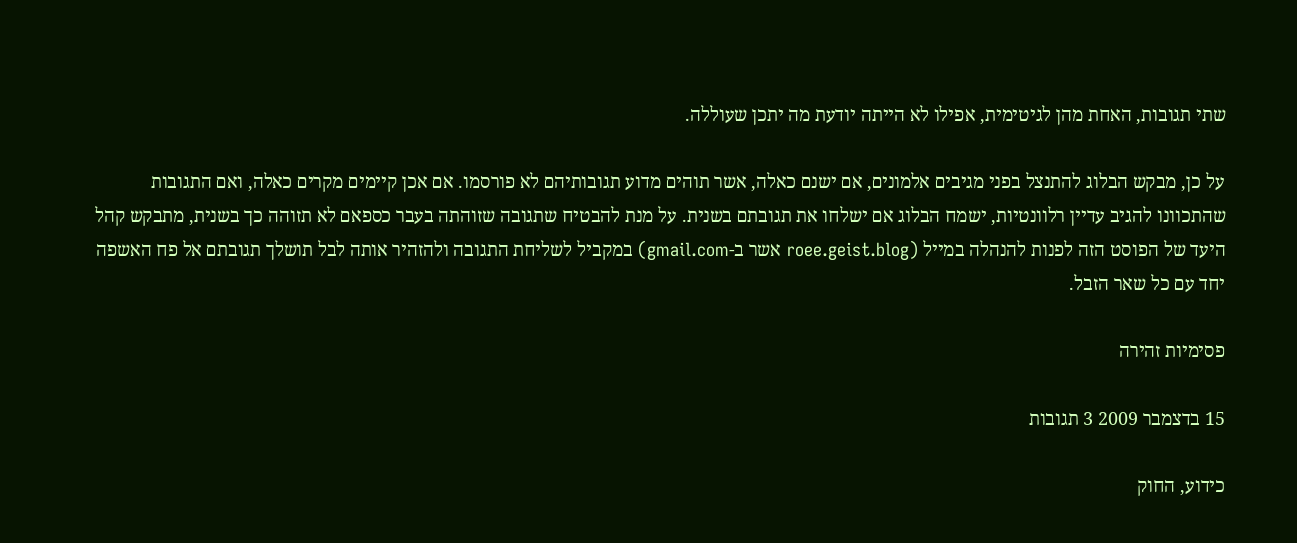שתי תגובות, האחת מהן לגיטימית, אפילו לא הייתה יודעת מה יתכן שעוללה.

על כן, מבקש הבלוג להתנצל בפני מגיבים אלמונים, אם ישנם כאלה, אשר תוהים מדוע תגובותיהם לא פורסמו. אם אכן קיימים מקרים כאלה, ואם התגובות שהתכוונו להגיב עדיין רלוונטיות, ישמח הבלוג אם ישלחו את תגובתם בשנית. על מנת להבטיח שתגובה שזוהתה בעבר כספאם לא תזוהה כך בשנית, מתבקש קהל היעד של הפוסט הזה לפנות להנהלה במייל (roee.geist.blog אשר ב-gmail.com) במקביל לשליחת התגובה ולהזהיר אותה לבל תושלך תגובתם אל פח האשפה יחד עם כל שאר הזבל.

פסימיות זהירה

15 בדצמבר 2009 3 תגובות

כידוע, החוק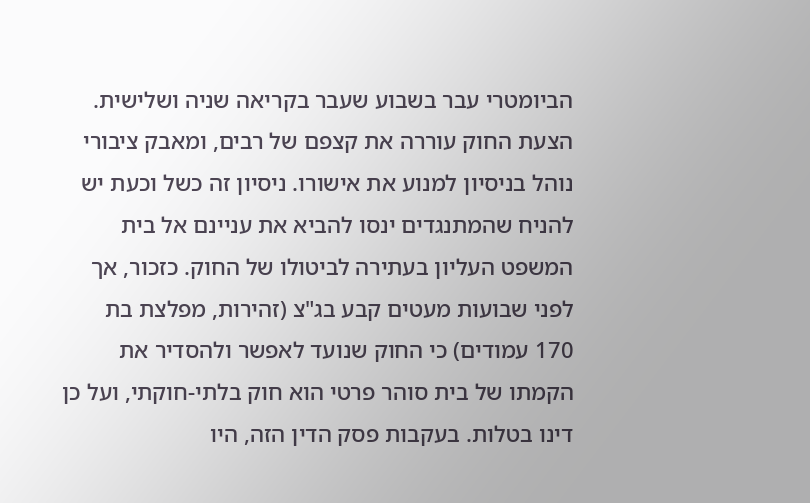הביומטרי עבר בשבוע שעבר בקריאה שניה ושלישית. הצעת החוק עוררה את קצפם של רבים, ומאבק ציבורי נוהל בניסיון למנוע את אישורו. ניסיון זה כשל וכעת יש להניח שהמתנגדים ינסו להביא את עניינם אל בית המשפט העליון בעתירה לביטולו של החוק. כזכור, אך לפני שבועות מעטים קבע בג"צ (זהירות, מפלצת בת 170 עמודים) כי החוק שנועד לאפשר ולהסדיר את הקמתו של בית סוהר פרטי הוא חוק בלתי-חוקתי, ועל כן דינו בטלות. בעקבות פסק הדין הזה, היו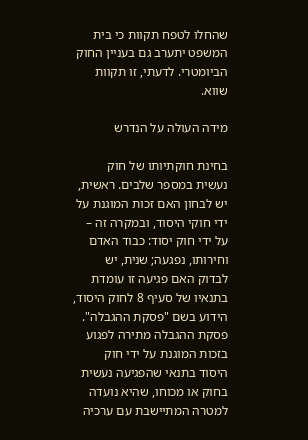שהחלו לטפח תקוות כי בית המשפט יתערב גם בעניין החוק הביומטרי. לדעתי, זו תקוות שווא.

מידה העולה על הנדרש

בחינת חוקתיותו של חוק נעשית במספר שלבים. ראשית, יש לבחון האם זכות המוגנת על ידי חוקי היסוד, ובמקרה זה – על ידי חוק יסוד: כבוד האדם וחירותו, נפגעה; שנית, יש לבדוק האם פגיעה זו עומדת בתנאיו של סעיף 8 לחוק היסוד, הידוע בשם "פסקת ההגבלה". פסקת ההגבלה מתירה לפגוע בזכות המוגנת על ידי חוק היסוד בתנאי שהפגיעה נעשית בחוק או מכוחו, שהיא נועדה למטרה המתיישבת עם ערכיה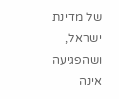של מדינת ישראל, ושהפגיעה אינה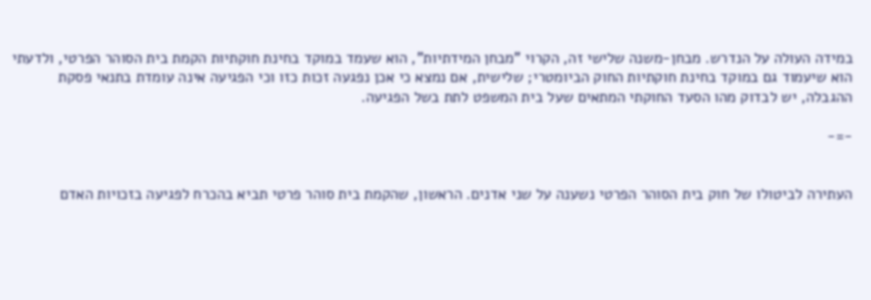במידה העולה על הנדרש. מבחן-משנה שלישי זה, הקרוי "מבחן המידתיות", הוא שעמד במוקד בחינת חוקתיות הקמת בית הסוהר הפרטי, ולדעתי הוא שיעמוד גם במוקד בחינת חוקתיות החוק הביומטרי; שלישית, אם נמצא כי אכן נפגעה זכות כזו וכי הפגיעה אינה עומדת בתנאי פסקת ההגבלה, יש לבדוק מהו הסעד החוקתי המתאים שעל בית המשפט לתת בשל הפגיעה.

-=-


העתירה לביטולו של חוק בית הסוהר הפרטי נשענה על שני אדנים. הראשון, שהקמת בית סוהר פרטי תביא בהכרח לפגיעה בזכויות האדם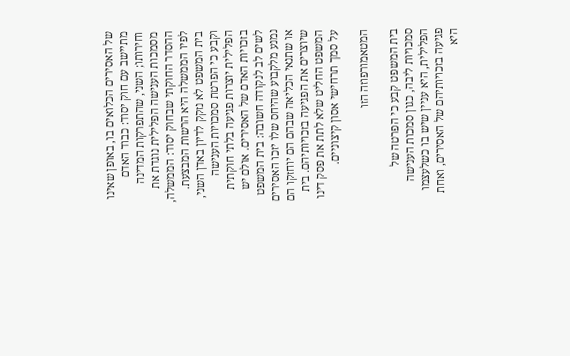של האסירים הכלואים בו, באופן שאינו מתיישב עם חוק יסוד: כבוד האדם וחירותו; השני, שהתפרקות המדינה מסמכות הענישה הפלילית נוגדת את ההסדר החוקתי שבחוק יסוד: הממשלה, לפיו הממשלה היא הרשות המבצעת. בית המשפט לא נזקק לדיון באדן השני, וקבע כי הפרטת סמכויות הענישה הפלילית יוצרות פגיעה בלתי חוקתית בזכויות האדם של האסירים. אולם יש לשים לב לנקודה חשובה: בית המשפט נמנע מלקבוע שהיחס שלו יזכו האסירים או שתנאי הכליאה שבהם הם יוחזקו הם שיוצרים את הפגיעה בזכויותיהם. בית המשפט החליט שלא לתת את פסק דינו על סמך תרחישי אסון קיצוניים.

המטאמורפוזה הזו

בית המשפט קבע כי הפרטה של סמכויות ליבה, כגון סמכות הענישה הפלילית, היא עניין שיש בו כשלעצמו פגיעה בזכויותיהם של האסירים, ואחת היא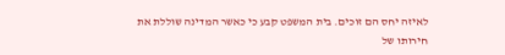לאיזה יחס הם זוכים. בית המשפט קבע כי כאשר המדינה שוללת את חירותו של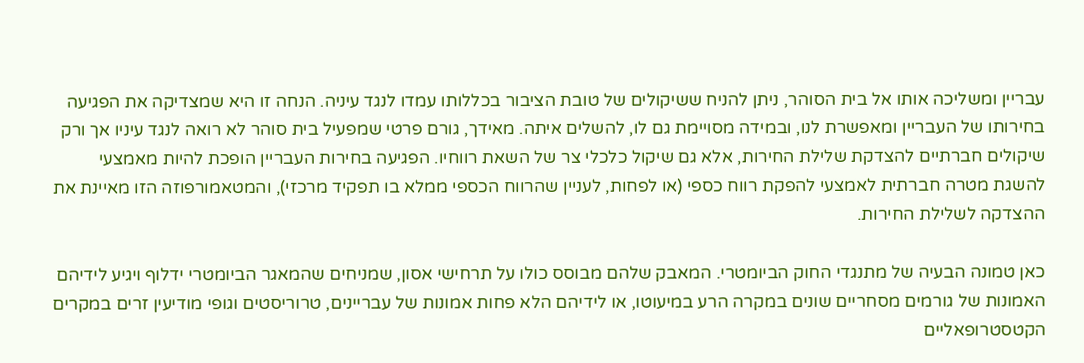עבריין ומשליכה אותו אל בית הסוהר, ניתן להניח ששיקולים של טובת הציבור בכללותו עמדו לנגד עיניה. הנחה זו היא שמצדיקה את הפגיעה בחירותו של העבריין ומאפשרת לנו, ובמידה מסויימת גם לו, להשלים איתה. מאידך, גורם פרטי שמפעיל בית סוהר לא רואה לנגד עיניו אך ורק שיקולים חברתיים להצדקת שלילת החירות, אלא גם שיקול כלכלי צר של השאת רווחיו. הפגיעה בחירות העבריין הופכת להיות מאמצעי להשגת מטרה חברתית לאמצעי להפקת רווח כספי (או לפחות, לעניין שהרווח הכספי ממלא בו תפקיד מרכזי), והמטאמורפוזה הזו מאיינת את ההצדקה לשלילת החירות.

כאן טמונה הבעיה של מתנגדי החוק הביומטרי. המאבק שלהם מבוסס כולו על תרחישי אסון, שמניחים שהמאגר הביומטרי ידלוף ויגיע לידיהם האמונות של גורמים מסחריים שונים במקרה הרע במיעוטו, או לידיהם הלא פחות אמונות של עבריינים, טרוריסטים וגופי מודיעין זרים במקרים הקטסטרופאליים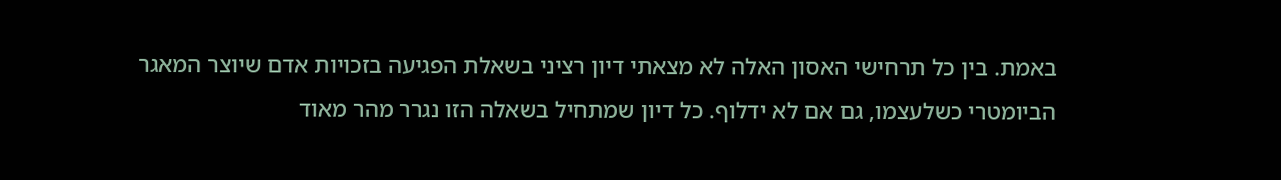באמת. בין כל תרחישי האסון האלה לא מצאתי דיון רציני בשאלת הפגיעה בזכויות אדם שיוצר המאגר הביומטרי כשלעצמו, גם אם לא ידלוף. כל דיון שמתחיל בשאלה הזו נגרר מהר מאוד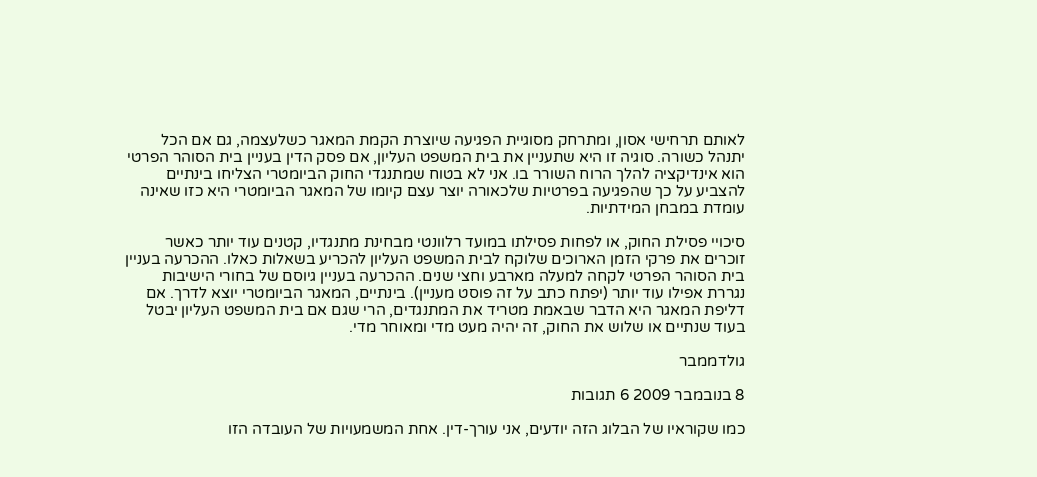לאותם תרחישי אסון, ומתרחק מסוגיית הפגיעה שיוצרת הקמת המאגר כשלעצמה, גם אם הכל יתנהל כשורה. סוגיה זו היא שתעניין את בית המשפט העליון, אם פסק הדין בעניין בית הסוהר הפרטי הוא אינדיקציה להלך הרוח השורר בו. אני לא בטוח שמתנגדי החוק הביומטרי הצליחו בינתיים להצביע על כך שהפגיעה בפרטיות שלכאורה יוצר עצם קיומו של המאגר הביומטרי היא כזו שאינה עומדת במבחן המידתיות.

סיכויי פסילת החוק, או לפחות פסילתו במועד רלוונטי מבחינת מתנגדיו, קטנים עוד יותר כאשר זוכרים את פרקי הזמן הארוכים שלוקח לבית המשפט העליון להכריע בשאלות כאלו. ההכרעה בעניין בית הסוהר הפרטי לקחה למעלה מארבע וחצי שנים. ההכרעה בעניין גיוסם של בחורי הישיבות נגררת אפילו עוד יותר (יפתח כתב על זה פוסט מעניין). בינתיים, המאגר הביומטרי יוצא לדרך. אם דליפת המאגר היא הדבר שבאמת מטריד את המתנגדים, הרי שגם אם בית המשפט העליון יבטל בעוד שנתיים או שלוש את החוק, זה יהיה מעט מדי ומאוחר מדי.

גולדממבר

8 בנובמבר 2009 6 תגובות

כמו שקוראיו של הבלוג הזה יודעים, אני עורך-דין. אחת המשמעויות של העובדה הזו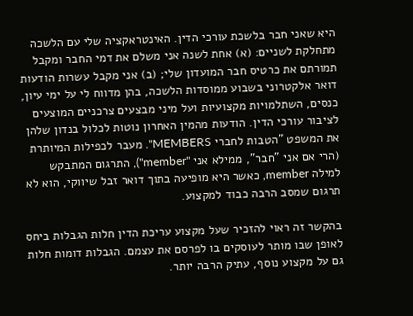היא שאני חבר בלשכת עורכי הדין. האינטראקציה שלי עם הלשכה מתחלקת לשניים: (א) אחת לשנה אני משלם את דמי החבר ומקבל תמורתם את כרטיס חבר המועדון שלי; (ב) אני מקבל עשרות הודעות דואר אלקטרוני בשבוע ממוסדות הלשכה, בהן מדווח לי על ימי עיון, כנסים, השתלמויות מקצועיות ועל מיני מבצעים צרכניים המוצעים לציבור עורכי הדין. הודעות מהמין האחרון נוטות לכלול בנדון שלהן את המשפט "הטבות לחברי MEMBERS". מעבר לכפילות המיותרת (הרי אם אני "חבר", ממילא אני "member"), התרגום המתבקש למילה member, כאשר היא מופיעה בתוך דואר זבל שיווקי, הוא לא תרגום שמסב הרבה כבוד למקצוע.

בהקשר זה ראוי להזכיר שעל מקצוע עריכת הדין חלות הגבלות ביחס לאופן שבו מותר לעוסקים בו לפרסם את עצמם. הגבלות דומות חלות גם על מקצוע נוסף, עתיק הרבה יותר.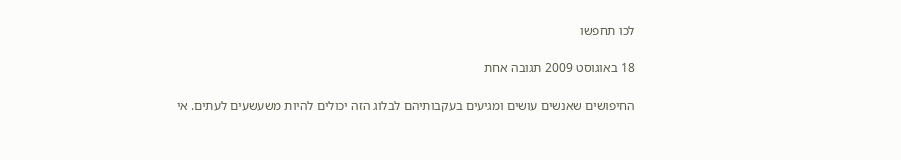לכו תחפשו

18 באוגוסט 2009 תגובה אחת

החיפושים שאנשים עושים ומגיעים בעקבותיהם לבלוג הזה יכולים להיות משעשעים לעתים. אי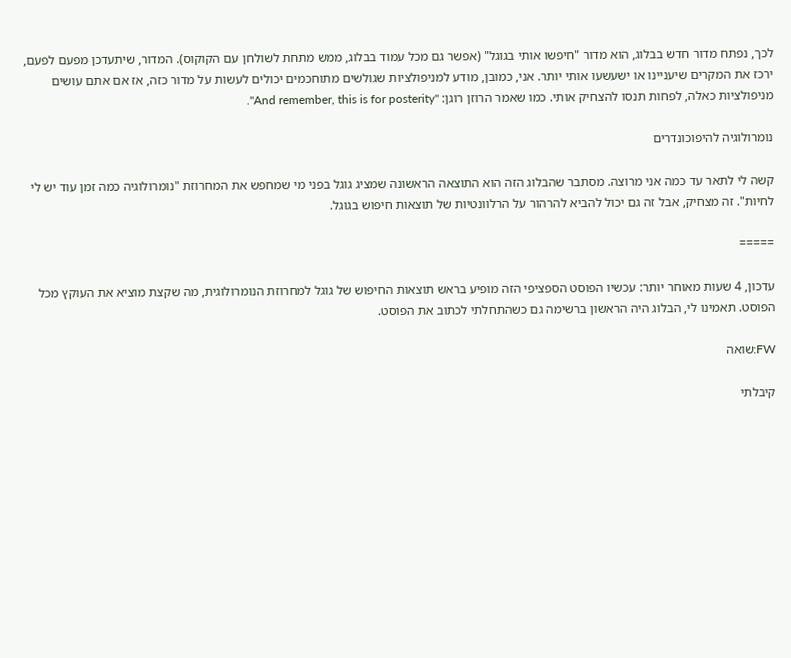לכך, נפתח מדור חדש בבלוג, הוא מדור "חיפשו אותי בגוגל" (אפשר גם מכל עמוד בבלוג, ממש מתחת לשולחן עם הקוקוס). המדור, שיתעדכן מפעם לפעם, ירכז את המקרים שיעניינו או ישעשעו אותי יותר. אני, כמובן, מודע למניפולציות שגולשים מתוחכמים יכולים לעשות על מדור כזה, אז אם אתם עושים מניפולציות כאלה, לפחות תנסו להצחיק אותי. כמו שאמר הרוזן רוגן: "And remember, this is for posterity".

נומרולוגיה להיפוכונדרים

קשה לי לתאר עד כמה אני מרוצה. מסתבר שהבלוג הזה הוא התוצאה הראשונה שמציג גוגל בפני מי שמחפש את המחרוזת "נומרולוגיה כמה זמן עוד יש לי לחיות". זה מצחיק, אבל זה גם יכול להביא להרהור על הרלוונטיות של תוצאות חיפוש בגוגל.

=====

עדכון, 4 שעות מאוחר יותר: עכשיו הפוסט הספציפי הזה מופיע בראש תוצאות החיפוש של גוגל למחרוזת הנומרולוגית, מה שקצת מוציא את העוקץ מכל הפוסט. תאמינו לי, הבלוג היה הראשון ברשימה גם כשהתחלתי לכתוב את הפוסט.

FW:שואה

קיבלתי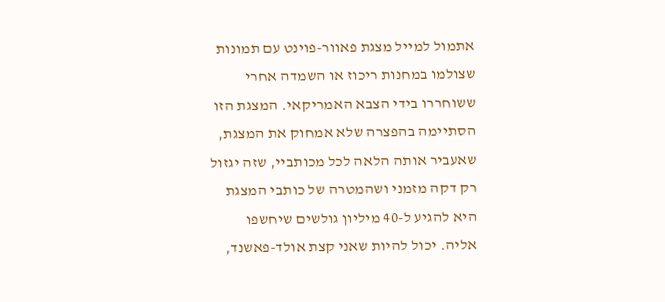אתמול למייל מצגת פאוור-פוינט עם תמונות שצולמו במחנות ריכוז או השמדה אחרי ששוחררו בידי הצבא האמריקאי. המצגת הזו הסתיימה בהפצרה שלא אמחוק את המצגת, שאעביר אותה הלאה לכל מכותביי, שזה יגזול רק דקה מזמני ושהמטרה של כותבי המצגת היא להגיע ל-40 מיליון גולשים שיחשפו אליה. יכול להיות שאני קצת אולד-פאשנד,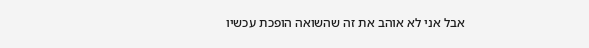אבל אני לא אוהב את זה שהשואה הופכת עכשיו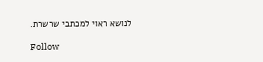לנושא ראוי למכתבי שרשרת.

Follow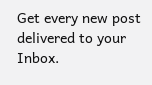Get every new post delivered to your Inbox.